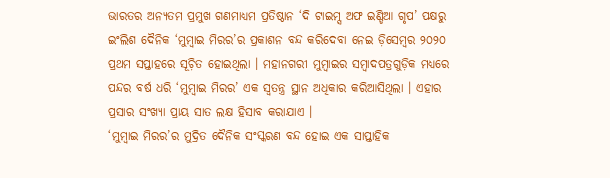ଭାରତର ଅନ୍ୟତମ ପ୍ରମୁଖ ଗଣମାଧ୍ୟମ ପ୍ରତିଷ୍ଠାନ ‘ଦି ଟାଇମ୍ସ ଅଫ ଇଣ୍ଡିଆ ଗୃପ’ ପକ୍ଷରୁ ଇଂଲିଶ ଦୈନିକ ‘ମୁମ୍ୱାଇ ମିରର’ର ପ୍ରକାଶନ ବନ୍ଦ କରିଦେବା ନେଇ ଡ଼ିସେମ୍ୱର ୨୦୨୦ ପ୍ରଥମ ସପ୍ତାହରେ ସୂଚ଼ିତ ହୋଇଥିଲା । ମହାନଗରୀ ମୁମ୍ୱାଇର ସମ୍ୱାଦପତ୍ରଗୁଡ଼ିକ ମଧ୍ୟରେ ପନ୍ଦର ବର୍ଷ ଧରି ‘ମୁମ୍ୱାଇ ମିରର’ ଏକ ସ୍ୱତନ୍ତ୍ର ସ୍ଥାନ ଅଧିକାର କରିଆସିଥିଲା । ଏହାର ପ୍ରସାର ସଂଖ୍ୟା ପ୍ରାୟ ସାତ ଲକ୍ଷ ହିସାବ କରାଯାଏ ।
‘ମୁମ୍ୱାଇ ମିରର’ର ମୁଦ୍ରିତ ଦୈନିକ ସଂସ୍କରଣ ବନ୍ଦ ହୋଇ ଏକ ସାପ୍ତାହିକ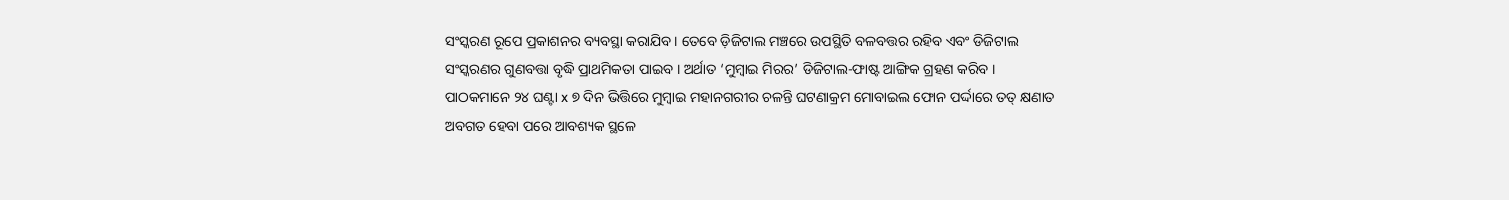ସଂସ୍କରଣ ରୂପେ ପ୍ରକାଶନର ବ୍ୟବସ୍ଥା କରାଯିବ । ତେବେ ଡ଼ିଜିଟାଲ ମଞ୍ଚରେ ଉପସ୍ଥିତି ବଳବତ୍ତର ରହିବ ଏବଂ ଡିଜିଟାଲ ସଂସ୍କରଣର ଗୁଣବତ୍ତା ବୃଦ୍ଧି ପ୍ରାଥମିକତା ପାଇବ । ଅର୍ଥାତ ‘ମୁମ୍ୱାଇ ମିରର’ ଡିଜିଟାଲ-ଫାଷ୍ଟ ଆଙ୍ଗିକ ଗ୍ରହଣ କରିବ । ପାଠକମାନେ ୨୪ ଘଣ୍ଟା x ୭ ଦିନ ଭିତ୍ତିରେ ମୁମ୍ୱାଇ ମହାନଗରୀର ଚଳନ୍ତି ଘଟଣାକ୍ରମ ମୋବାଇଲ ଫୋନ ପର୍ଦ୍ଦାରେ ତତ୍ କ୍ଷଣାତ ଅବଗତ ହେବା ପରେ ଆବଶ୍ୟକ ସ୍ଥଳେ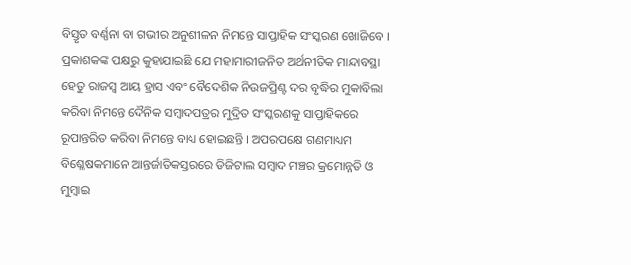ବିସ୍ତୃତ ବର୍ଣ୍ଣନା ବା ଗଭୀର ଅନୁଶୀଳନ ନିମନ୍ତେ ସାପ୍ତାହିକ ସଂସ୍କରଣ ଖୋଜିବେ ।
ପ୍ରକାଶକଙ୍କ ପକ୍ଷରୁ କୁହାଯାଇଛି ଯେ ମହାମାରୀଜନିତ ଅର୍ଥନୀତିକ ମାନ୍ଦାବସ୍ଥା ହେତୁ ରାଜସ୍ୱ ଆୟ ହ୍ରାସ ଏବଂ ବୈଦେଶିକ ନିଉଜପ୍ରିଣ୍ଟ ଦର ବୃଦ୍ଧିର ମୁକାବିଲା କରିବା ନିମନ୍ତେ ଦୈନିକ ସମ୍ୱାଦପତ୍ରର ମୁଦ୍ରିତ ସଂସ୍କରଣକୁ ସାପ୍ତାହିକରେ ରୂପାନ୍ତରିତ କରିବା ନିମନ୍ତେ ବାଧ୍ୟ ହୋଇଛନ୍ତି । ଅପରପକ୍ଷେ ଗଣମାଧ୍ୟମ ବିଶ୍ଳେଷକମାନେ ଆନ୍ତର୍ଜାତିକସ୍ତରରେ ଡିଜିଟାଲ ସମ୍ୱାଦ ମଞ୍ଚର କ୍ରମୋନ୍ନତି ଓ ମୁମ୍ୱାଇ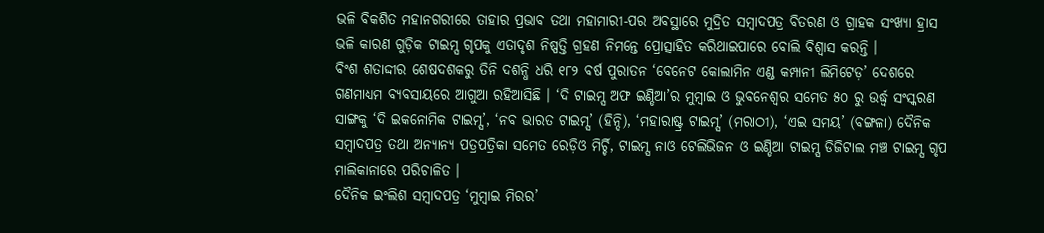ଭଳି ବିକଶିତ ମହାନଗରୀରେ ତାହାର ପ୍ରଭାବ ତଥା ମହାମାରୀ-ପର ଅବସ୍ଥାରେ ମୁଦ୍ରିତ ସମ୍ୱାଦପତ୍ର ବିତରଣ ଓ ଗ୍ରାହକ ସଂଖ୍ୟା ହ୍ରାସ ଭଳି କାରଣ ଗୁଡ଼ିକ ଟାଇମ୍ସ ଗୃପକୁ ଏତାଦୃଶ ନିଷ୍ପତ୍ତି ଗ୍ରହଣ ନିମନ୍ତେ ପ୍ରୋତ୍ସାହିତ କରିଥାଇପାରେ ବୋଲି ବିଶ୍ୱାସ କରନ୍ତି ।
ବିଂଶ ଶତାଦ୍ଦୀର ଶେଷଦଶକରୁ ତିନି ଦଶନ୍ଧି ଧରି ୧୮୨ ବର୍ଷ ପୁରାତନ ‘ବେନେଟ କୋଲାମିନ ଏଣ୍ଡ କମ୍ପାନୀ ଲିମିଟେଡ଼’ ଦେଶରେ ଗଣମାଧ୍ୟମ ବ୍ୟବସାୟରେ ଆଗୁଆ ରହିଆସିଛି । ‘ଦି ଟାଇମ୍ସ ଅଫ ଇଣ୍ଡିଆ’ର ମୁମ୍ୱାଇ ଓ ଭୁବନେଶ୍ୱର ସମେତ ୫୦ ରୁ ଉର୍ଦ୍ଧ୍ୱ ସଂସ୍କରଣ ସାଙ୍ଗକୁ ‘ଦି ଇକନୋମିକ ଟାଇମ୍ସ’, ‘ନବ ଭାରତ ଟାଇମ୍ସ’ (ହିନ୍ଦି), ‘ମହାରାଷ୍ଟ୍ର ଟାଇମ୍ସ’ (ମରାଠୀ), ‘ଏଇ ସମୟ’ (ବଙ୍ଗଳା) ଦୈନିକ ସମ୍ୱାଦପତ୍ର ତଥା ଅନ୍ୟାନ୍ୟ ପତ୍ରପତ୍ରିକା ସମେତ ରେଡ଼ିଓ ମିର୍ଚ୍ଚି, ଟାଇମ୍ସ ନାଓ ଟେଲିଭିଜନ ଓ ଇଣ୍ଡିଆ ଟାଇମ୍ସ ଡିଜିଟାଲ ମଞ୍ଚ ଟାଇମ୍ସ ଗୃପ ମାଲିକାନାରେ ପରିଚାଳିତ ।
ଦୈନିକ ଇଂଲିଶ ସମ୍ୱାଦପତ୍ର ‘ମୁମ୍ୱାଇ ମିରର’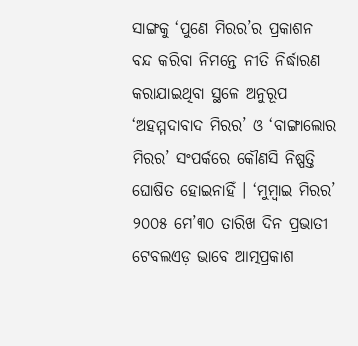ସାଙ୍ଗକୁ ‘ପୁଣେ ମିରର’ର ପ୍ରକାଶନ ବନ୍ଦ କରିବା ନିମନ୍ତେ ନୀତି ନିର୍ଦ୍ଧାରଣ କରାଯାଇଥିବା ସ୍ଥଳେ ଅନୁରୂପ ‘ଅହମ୍ମଦାବାଦ ମିରର’ ଓ ‘ବାଙ୍ଗାଲୋର ମିରର’ ସଂପର୍କରେ କୌଣସି ନିଷ୍ପତ୍ତି ଘୋଷିତ ହୋଇନାହିଁ । ‘ମୁମ୍ୱାଇ ମିରର’ ୨୦୦୫ ମେ’୩୦ ତାରିଖ ଦିନ ପ୍ରଭାତୀ ଟେବଲଏଡ଼ ଭାବେ ଆତ୍ମପ୍ରକାଶ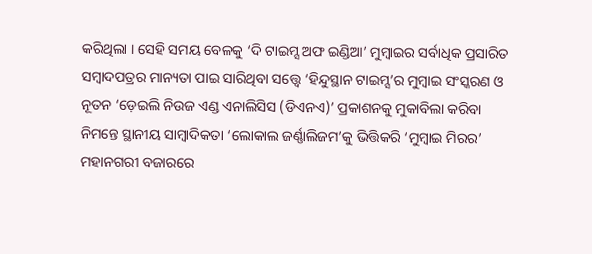କରିଥିଲା । ସେହି ସମୟ ବେଳକୁ ‘ଦି ଟାଇମ୍ସ ଅଫ ଇଣ୍ଡିଆ’ ମୁମ୍ୱାଇର ସର୍ବାଧିକ ପ୍ରସାରିତ ସମ୍ୱାଦପତ୍ରର ମାନ୍ୟତା ପାଇ ସାରିଥିବା ସତ୍ତ୍ୱେ ‘ହିନ୍ଦୁସ୍ଥାନ ଟାଇମ୍ସ’ର ମୁମ୍ୱାଇ ସଂସ୍କରଣ ଓ ନୂତନ ‘ଡ଼େଇଲି ନିଉଜ ଏଣ୍ଡ ଏନାଲିସିସ (ଡିଏନଏ)’ ପ୍ରକାଶନକୁ ମୁକାବିଲା କରିବା ନିମନ୍ତେ ସ୍ଥାନୀୟ ସାମ୍ୱାଦିକତା ‘ଲୋକାଲ ଜର୍ଣ୍ଣାଲିଜମ’କୁ ଭିତ୍ତିକରି ‘ମୁମ୍ୱାଇ ମିରର’ ମହାନଗରୀ ବଜାରରେ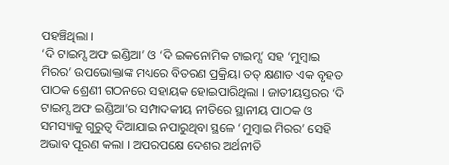ପହଞ୍ଚିଥିଲା ।
‘ଦି ଟାଇମ୍ସ ଅଫ ଇଣ୍ଡିଆ’ ଓ ‘ଦି ଇକନୋମିକ ଟାଇମ୍ସ’ ସହ ‘ମୁମ୍ୱାଇ ମିରର’ ଉପଭୋକ୍ତାଙ୍କ ମଧ୍ୟରେ ବିତରଣ ପ୍ରକ୍ରିୟା ତତ୍ କ୍ଷଣାତ ଏକ ବୃହତ ପାଠକ ଶ୍ରେଣୀ ଗଠନରେ ସହାୟକ ହୋଇପାରିଥିଲା । ଜାତୀୟସ୍ତରର ‘ଦି ଟାଇମ୍ସ ଅଫ ଇଣ୍ଡିଆ’ର ସମ୍ପାଦକୀୟ ନୀତିରେ ସ୍ଥାନୀୟ ପାଠକ ଓ ସମସ୍ୟାକୁ ଗୁରୁତ୍ୱ ଦିଆଯାଇ ନପାରୁଥିବା ସ୍ଥଳେ ‘ମୁମ୍ୱାଇ ମିରର’ ସେହି ଅଭାବ ପୂରଣ କଲା । ଅପରପକ୍ଷେ ଦେଶର ଅର୍ଥନୀତି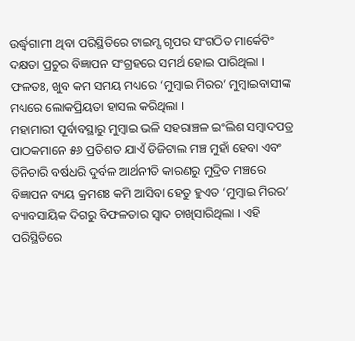ଉର୍ଦ୍ଧ୍ୱଗାମୀ ଥିବା ପରିସ୍ଥିତିରେ ଟାଇମ୍ସ ଗୃପର ସଂଗଠିତ ମାର୍କେଟିଂ ଦକ୍ଷତା ପ୍ରଚୁର ବିଜ୍ଞାପନ ସଂଗ୍ରହରେ ସମର୍ଥ ହୋଇ ପାରିଥିଲା । ଫଳତଃ, ଖୁବ କମ ସମୟ ମଧ୍ୟରେ ‘ମୁମ୍ୱାଇ ମିରର’ ମୁମ୍ୱାଇବାସୀଙ୍କ ମଧ୍ୟରେ ଲୋକପ୍ରିୟତା ହାସଲ କରିଥିଲା ।
ମହାମାରୀ ପୂର୍ବାବସ୍ଥାରୁ ମୁମ୍ୱାଇ ଭଳି ସହରାଞ୍ଚଳ ଇଂଲିଶ ସମ୍ୱାଦପତ୍ର ପାଠକମାନେ ୫୬ ପ୍ରତିଶତ ଯାଏଁ ଡିଜିଟାଲ ମଞ୍ଚ ମୁହାଁ ହେବା ଏବଂ ତିନିଚାରି ବର୍ଷଧରି ଦୁର୍ବଳ ଆର୍ଥନୀତି କାରଣରୁ ମୁଦ୍ରିତ ମଞ୍ଚରେ ବିଜ୍ଞାପନ ବ୍ୟୟ କ୍ରମଶଃ କମି ଆସିବା ହେତୁ ହୁଏତ ‘ମୁମ୍ୱାଇ ମିରର’ ବ୍ୟାବସାୟିକ ଦିଗରୁ ବିଫଳତାର ସ୍ୱାଦ ଚାଖିସାରିଥିଲା । ଏହି ପରିସ୍ଥିତିରେ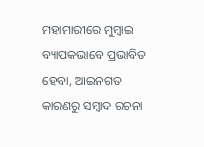ମହାମାରୀରେ ମୁମ୍ୱାଇ ବ୍ୟାପକଭାବେ ପ୍ରଭାବିତ ହେବା, ଆଇନଗତ କାରଣରୁ ସମ୍ୱାଦ ରଚନା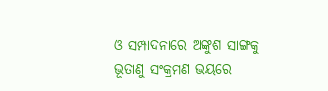ଓ ସମ୍ପାଦନାରେ ଅଙ୍କୁଶ ସାଙ୍ଗକୁ ଭୂତାଣୁ ସଂକ୍ରମଣ ଭୟରେ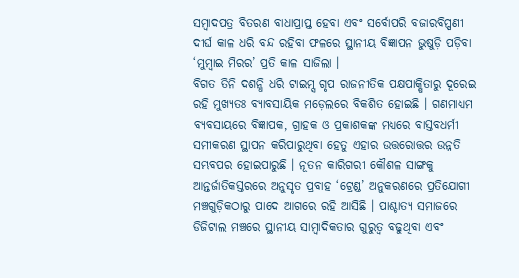ସମ୍ୱାଦପତ୍ର ବିତରଣ ବାଧାପ୍ରାପ୍ତ ହେବା ଏବଂ ସର୍ବୋପରି ବଜାରବିପ୍ପଣୀ ଦୀର୍ଘ କାଳ ଧରି ବନ୍ଦ ରହିବା ଫଳରେ ସ୍ଥାନୀୟ ବିଜ୍ଞାପନ ଭୁଷୁଡ଼ି ପଡ଼ିବା ‘ମୁମ୍ୱାଇ ମିରର’ ପ୍ରତି କାଳ ସାଜିଲା ।
ବିଗତ ତିନି ଦଶନ୍ଧି ଧରି ଟାଇମ୍ସ ଗୃପ ରାଜନୀତିକ ପକ୍ଷପାକ୍ଷିତାରୁ ଦୂରେଇ ରହି ମୁଖ୍ୟତଃ ବ୍ୟାବସାୟିକ ମଡ଼େଲରେ ବିକଶିତ ହୋଇଛି । ଗଣମାଧ୍ୟମ ବ୍ୟବସାୟରେ ବିଜ୍ଞାପକ, ଗ୍ରାହକ ଓ ପ୍ରକାଶକଙ୍କ ମଧ୍ୟରେ ବାସ୍ତବଧର୍ମୀ ସମୀକରଣ ସ୍ଥାପନ କରିପାରୁଥିବା ହେତୁ ଏହାର ଉତ୍ତରୋତ୍ତର ଉନ୍ନତି ସମ୍ଭବପର ହୋଇପାରୁଛି । ନୂତନ କାରିଗରୀ କୌଶଳ ସାଙ୍ଗକୁ ଆନ୍ତର୍ଜାତିକସ୍ତରରେ ଅନୁସୃତ ପ୍ରବାହ ‘ଟ୍ରେଣ୍ଡ’ ଅନୁକରଣରେ ପ୍ରତିଯୋଗୀ ମଞ୍ଚଗୁଡ଼ିକଠାରୁ ପାଦେ ଆଗରେ ରହି ଆସିଛି । ପାଶ୍ଚାତ୍ୟ ସମାଜରେ ଡିଜିଟାଲ ମଞ୍ଚରେ ସ୍ଥାନୀୟ ସାମ୍ୱାଦିକତାର ଗୁରୁତ୍ୱ ବଢୁଥିବା ଏବଂ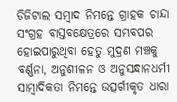ଡିଜିଟାଲ ସମ୍ୱାଦ ନିମନ୍ତେ ଗ୍ରାହକ ଚାନ୍ଦା ସଂଗ୍ରହ ବାସ୍ତବକ୍ଷେତ୍ରରେ ସମ୍ଭବପର ହୋଇପାରୁଥିବା ହେତୁ ମୁଦ୍ରଣ ମଞ୍ଚକୁ ବର୍ଣ୍ଣନା, ଅନୁଶୀଳନ ଓ ଅନୁସନ୍ଧାନଧର୍ମୀ ସାମ୍ୱାଦିକତା ନିମନ୍ତେ ଉତ୍ସର୍ଗୀକୃତ ଧାରା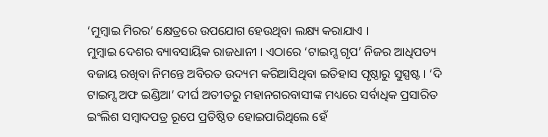‘ମୁମ୍ୱାଇ ମିରର’ କ୍ଷେତ୍ରରେ ଉପଯୋଗ ହେଉଥିବା ଲକ୍ଷ୍ୟ କରାଯାଏ ।
ମୁମ୍ୱାଇ ଦେଶର ବ୍ୟାବସାୟିକ ରାଜଧାନୀ । ଏଠାରେ ‘ଟାଇମ୍ସ ଗୃପ’ ନିଜର ଆଧିପତ୍ୟ ବଜାୟ ରଖିବା ନିମନ୍ତେ ଅବିରତ ଉଦ୍ୟମ କରିଆସିଥିବା ଇତିହାସ ପୃଷ୍ଠାରୁ ସୁସ୍ପଷ୍ଟ । ‘ଦି ଟାଇମ୍ସ ଅଫ ଇଣ୍ଡିଆ’ ଦୀର୍ଘ ଅତୀତରୁ ମହାନଗରବାସୀଙ୍କ ମଧ୍ୟରେ ସର୍ବାଧିକ ପ୍ରସାରିତ ଇଂଲିଶ ସମ୍ୱାଦପତ୍ର ରୂପେ ପ୍ରତିଷ୍ଠିତ ହୋଇପାରିଥିଲେ ହେଁ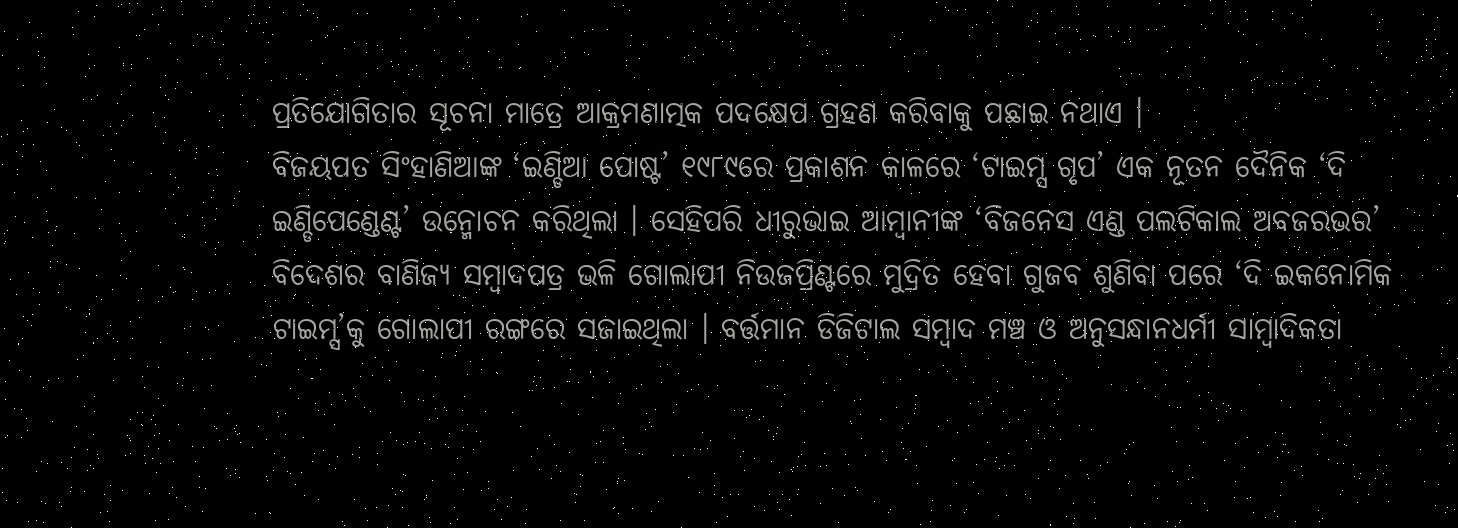ପ୍ରତିଯୋଗିତାର ସୂଚନା ମାତ୍ରେ ଆକ୍ରମଣାତ୍ମକ ପଦକ୍ଷେପ ଗ୍ରହଣ କରିବାକୁ ପଛାଇ ନଥାଏ ।
ବିଜୟପତ ସିଂହାଣିଆଙ୍କ ‘ଇଣ୍ଡିଆ ପୋଷ୍ଟ’ ୧୯୮୯ରେ ପ୍ରକାଶନ କାଳରେ ‘ଟାଇମ୍ସ ଗୃପ’ ଏକ ନୂତନ ଦୈନିକ ‘ଦି ଇଣ୍ଡିପେଣ୍ଡେଣ୍ଟ’ ଉନ୍ମୋଚନ କରିଥିଲା । ସେହିପରି ଧୀରୁଭାଇ ଆମ୍ୱାନୀଙ୍କ ‘ବିଜନେସ ଏଣ୍ଡ ପଲଟିକାଲ ଅବଜରଭର’ ବିଦେଶର ବାଣିଜ୍ୟ ସମ୍ୱାଦପତ୍ର ଭଳି ଗୋଲାପୀ ନିଉଜପ୍ରିଣ୍ଟରେ ମୁଦ୍ରିତ ହେବା ଗୁଜବ ଶୁଣିବା ପରେ ‘ଦି ଇକନୋମିକ ଟାଇମ୍ସ’କୁ ଗୋଲାପୀ ରଙ୍ଗରେ ସଜାଇଥିଲା । ବର୍ତ୍ତମାନ ଡିଜିଟାଲ ସମ୍ୱାଦ ମଞ୍ଚ ଓ ଅନୁସନ୍ଧାନଧର୍ମୀ ସାମ୍ୱାଦିକତା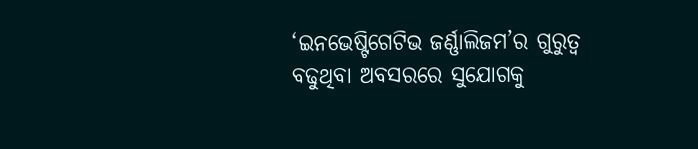‘ଇନଭେଷ୍ଟିଗେଟିଭ ଜର୍ଣ୍ଣାଲିଜମ’ର ଗୁରୁତ୍ୱ ବଢୁଥିବା ଅବସରରେ ସୁଯୋଗକୁ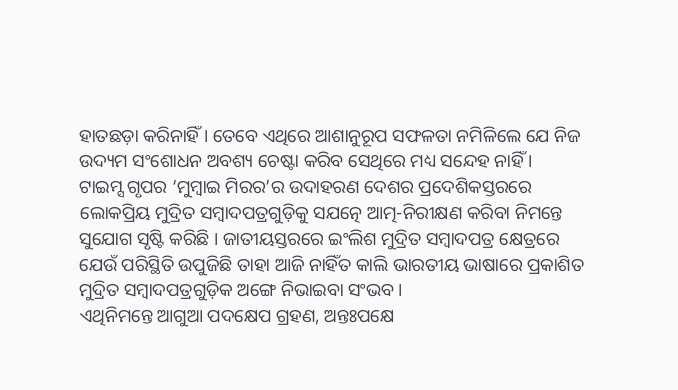ହାତଛଡ଼ା କରିନାହିଁ । ତେବେ ଏଥିରେ ଆଶାନୁରୂପ ସଫଳତା ନମିଳିଲେ ଯେ ନିଜ ଉଦ୍ୟମ ସଂଶୋଧନ ଅବଶ୍ୟ ଚେଷ୍ଟା କରିବ ସେଥିରେ ମଧ୍ୟ ସନ୍ଦେହ ନାହିଁ ।
ଟାଇମ୍ସ ଗୃପର ‘ମୁମ୍ୱାଇ ମିରର’ର ଉଦାହରଣ ଦେଶର ପ୍ରଦେଶିକସ୍ତରରେ ଲୋକପ୍ରିୟ ମୁଦ୍ରିତ ସମ୍ୱାଦପତ୍ରଗୁଡ଼ିକୁ ସଯତ୍ନେ ଆତ୍ମ-ନିରୀକ୍ଷଣ କରିବା ନିମନ୍ତେ ସୁଯୋଗ ସୃଷ୍ଟି କରିଛି । ଜାତୀୟସ୍ତରରେ ଇଂଲିଶ ମୁଦ୍ରିତ ସମ୍ୱାଦପତ୍ର କ୍ଷେତ୍ରରେ ଯେଉଁ ପରିସ୍ଥିତି ଉପୁଜିଛି ତାହା ଆଜି ନାହିଁତ କାଲି ଭାରତୀୟ ଭାଷାରେ ପ୍ରକାଶିତ ମୁଦ୍ରିତ ସମ୍ୱାଦପତ୍ରଗୁଡ଼ିକ ଅଙ୍ଗେ ନିଭାଇବା ସଂଭବ ।
ଏଥିନିମନ୍ତେ ଆଗୁଆ ପଦକ୍ଷେପ ଗ୍ରହଣ, ଅନ୍ତଃପକ୍ଷେ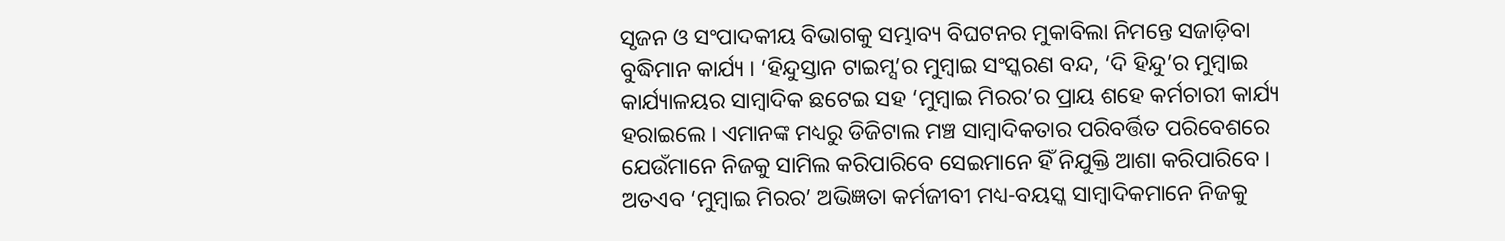ସୃଜନ ଓ ସଂପାଦକୀୟ ବିଭାଗକୁ ସମ୍ଭାବ୍ୟ ବିଘଟନର ମୁକାବିଲା ନିମନ୍ତେ ସଜାଡ଼ିବା ବୁଦ୍ଧିମାନ କାର୍ଯ୍ୟ । ‘ହିନ୍ଦୁସ୍ତାନ ଟାଇମ୍ସ’ର ମୁମ୍ୱାଇ ସଂସ୍କରଣ ବନ୍ଦ, ‘ଦି ହିନ୍ଦୁ’ର ମୁମ୍ୱାଇ କାର୍ଯ୍ୟାଳୟର ସାମ୍ୱାଦିକ ଛଟେଇ ସହ ‘ମୁମ୍ୱାଇ ମିରର’ର ପ୍ରାୟ ଶହେ କର୍ମଚାରୀ କାର୍ଯ୍ୟ ହରାଇଲେ । ଏମାନଙ୍କ ମଧ୍ୟରୁ ଡିଜିଟାଲ ମଞ୍ଚ ସାମ୍ୱାଦିକତାର ପରିବର୍ତ୍ତିତ ପରିବେଶରେ ଯେଉଁମାନେ ନିଜକୁ ସାମିଲ କରିପାରିବେ ସେଇମାନେ ହିଁ ନିଯୁକ୍ତି ଆଶା କରିପାରିବେ । ଅତଏବ ‘ମୁମ୍ୱାଇ ମିରର’ ଅଭିଜ୍ଞତା କର୍ମଜୀବୀ ମଧ୍ୟ-ବୟସ୍କ ସାମ୍ୱାଦିକମାନେ ନିଜକୁ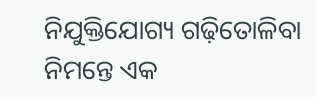ନିଯୁକ୍ତିଯୋଗ୍ୟ ଗଢ଼ିତୋଳିବା ନିମନ୍ତେ ଏକ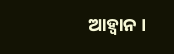ଆହ୍ୱାନ ।